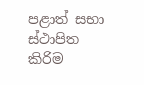පළාත් සභා ස්ථාපිත කිරිම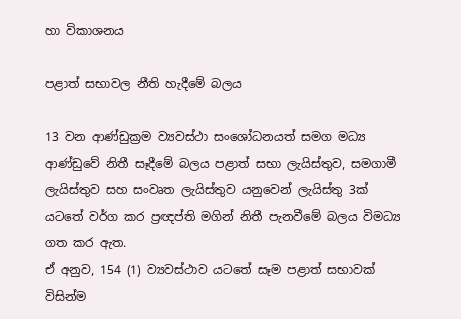හා විකාශනය

පළාත් සභාවල නීති හැදීමේ බලය

13 වන ආණ්ඩුක්‍රම ව්‍යවස්ථා සංශෝධනයත් සමග මධ්‍ය ආණ්ඩුවේ නිතී සෑදීමේ බලය පළාත් සභා ලැයිස්තුව, සමගාමී ලැයිස්තුව සහ සංවෘත ලැයිස්තුව යනුවෙන් ලැයිස්තු 3ක් යටතේ වර්ග කර ප්‍රඥප්ති මගින් නිතී පැනවීමේ බලය විමධ්‍ය ගත කර ඇත.
ඒ අනුව, 154 (1) ව්‍යවස්ථාව යටතේ සෑම පළාත් සභාවක් විසින්ම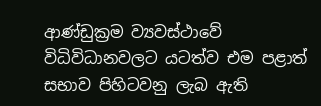ආණ්ඩුක්‍රම ව්‍යවස්ථාවේ විධිවිධානවලට යටත්ව එම පළාත් සභාව පිහිටවනු ලැබ ඇති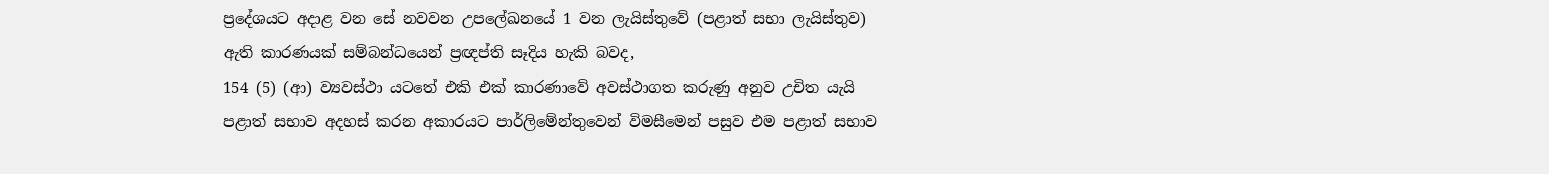ප්‍රදේශයට අදාළ වන සේ නවවන උපලේඛනයේ 1 වන ලැයිස්තුවේ (පළාත් සභා ලැයිස්තුව) ඇති කාරණයක් සම්බන්ධයෙන් ප්‍රඥප්ති සෑදිය හැකි බවද,
154 (5) (ආ) ව්‍යවස්ථා යටතේ එකි එක් කාරණාවේ අවස්ථාගත කරුණු අනුව උචිත යැයි පළාත් සභාව අදහස් කරන අකාරයට පාර්ලිමේන්තුවෙන් විමසීමෙන් පසුව එම පළාත් සභාව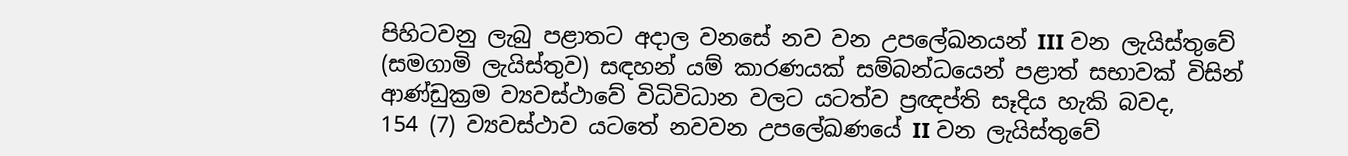පිහිටවනු ලැබු පළාතට අදාල වනසේ නව වන උපලේඛනයන් III වන ලැයිස්තුවේ (සමගාමි ලැයිස්තුව) සඳහන් යම් කාරණයක් සම්බන්ධයෙන් පළාත් සභාවක් විසින් ආණ්ඩුක්‍රම ව්‍යවස්ථාවේ විධිවිධාන වලට යටත්ව ප්‍රඥප්ති සෑදිය හැකි බවද,
154 (7) ව්‍යවස්ථාව යටතේ නවවන උපලේඛණයේ II වන ලැයිස්තුවේ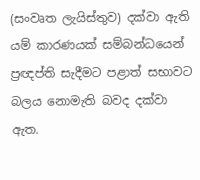(සංවෘත ලැයිස්තුව) දක්වා ඇති යම් කාරණයක් සම්බන්ධයෙන් ප්‍රඥප්ති සැදීමට පළාත් සභාවට බලය නොමැති බවද දක්වා ඇත.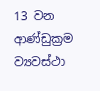13 වන ආණ්ඩුක්‍රම ව්‍යවස්ථා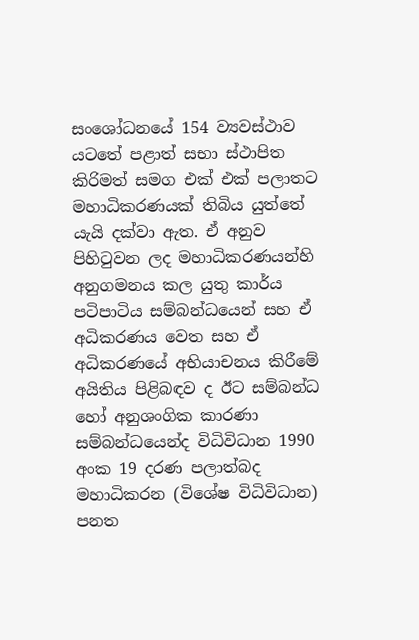සංශෝධනයේ 154 ව්‍යවස්ථාව යටතේ පළාත් සභා ස්ථාපිත කිරිමත් සමග එක් එක් පලාතට මහාධිකරණයක් තිබිය යුත්තේ යැයි දක්වා ඇත. ඒ අනුව පිහිටුවන ලද මහාධිකරණයන්හි අනුගමනය කල යුතු කාර්ය පටිපාටිය සම්බන්ධයෙන් සහ ඒ අධිකරණය වෙත සහ ඒ අධිකරණයේ අභියාචනය කිරීමේ අයිතිය පිළිබඳව ද ඊට සම්බන්ධ හෝ අනුශංගික කාරණා සම්බන්ධයෙන්ද විධිවිධාන 1990 අංක 19 දරණ පලාත්බද මහාධිකරන (විශේෂ විධිවිධාන) පනත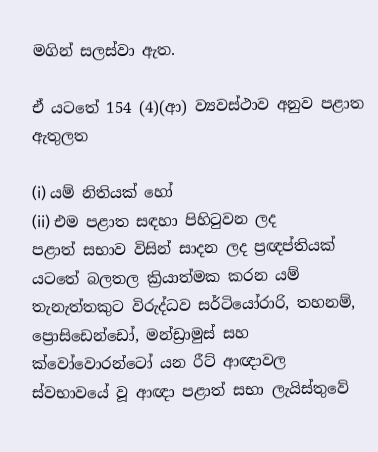මගින් සලස්වා ඇත.

ඒ යටතේ 154 (4)(ආ) ව්‍යවස්ථාව අනුව පළාත ඇතුලත

(i) යම් නිතියක් හෝ
(ii) එම පළාත සඳහා පිහිටුවන ලද
පළාත් සභාව විසින් සාදන ලද ප්‍රඥප්තියක් යටතේ බලතල ක්‍රියාත්මක කරන යම් තැනැත්තකුට විරුද්ධව සර්ටියෝරාරි, තහනම්, ප්‍රොසිඩෙන්ඩෝ, මන්ඩ්‍රාමුස් සහ ක්වෝවොරන්ටෝ යන රීට් ආඥාවල ස්වභාවයේ වූ ආඥා පළාත් සභා ලැයිස්තුවේ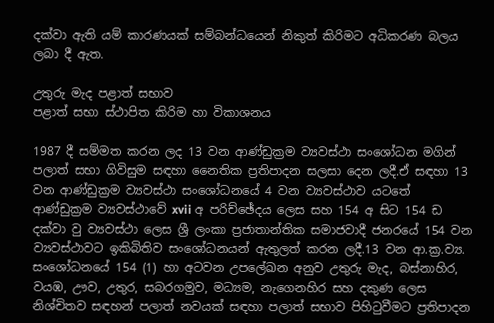දක්වා ඇති යම් කාරණයක් සම්බන්ධයෙන් නිකුත් කිරිමට අධිකරණ බලය ලබා දී ඇත.

උතුරු මැද පළාත් සභාව
පළාත් සභා ස්ථාපිත කිරිම හා විකාශනය

1987 දී සම්මත කරන ලද 13 වන ආණ්ඩුක්‍රම ව්‍යවස්ථා සංශෝධන මගින් පලාත් සභා ගිවිසුම සඳහා නෛතික ප්‍රතිපාදන සලසා දෙන ලදී.ඒ සඳහා 13 වන ආණ්ඩුක්‍රම ව්‍යවස්ථා සංශෝධනයේ 4 වන ව්‍යවස්ථාව යටතේ ආණ්ඩුක්‍රම ව්‍යවස්ථාවේ xvii අ පරිච්ඡේදය ලෙස සහ 154 අ සිට 154 ඩ දක්වා වු ව්‍යවස්ථා ලෙස ශ්‍රී ලංකා ප්‍රජාතාන්තික සමාජවාදී ජනරයේ 154 වන ව්‍යවස්ථාවට ඉකිබිතිව සංශෝධනයන් ඇතුලත් කරන ලදී.13 වන ආ.ක්‍ර.ව්‍ය. සංශෝධනයේ 154 (1) හා අටවන උපලේඛන අනුව උතුරු මැද, බස්නාහිර, වයඹ, ඌව, උතුර, සබරගමුව, මධ්‍යම, නැගෙනහිර සහ දකුණ ලෙස නිශ්චිතව සඳහන් පලාත් නවයක් සඳහා පලාත් සභාව පිහිටුවීමට ප්‍රතිපාදන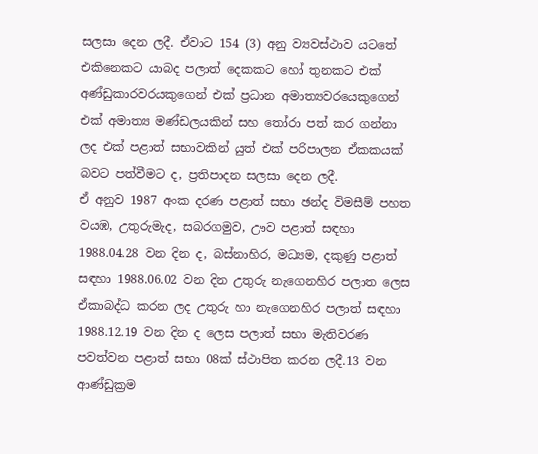සලසා දෙන ලදී. ඒවාට 154 (3) අනු ව්‍යවස්ථාව යටතේ එකිනෙකට යාබද පලාත් දෙකකට හෝ තුනකට එක් අණ්ඩුකාරවරයකුගෙන් එක් ප්‍රධාන අමාත්‍යවරයෙකුගෙන් එක් අමාත්‍ය මණ්ඩලයකින් සහ තෝරා පත් කර ගන්නා ලද එක් පළාත් සභාවකින් යුත් එක් පරිපාලන ඒකකයක් බවට පත්වීමට ද, ප්‍රතිපාදන සලසා දෙන ලදී.
ඒ අනුව 1987 අංක දරණ පළාත් සභා ඡන්ද විමසීම් පහත වයඹ, උතුරුමැද, සබරගමුව, ඌව පළාත් සඳහා 1988.04.28 වන දින ද, බස්නාහිර, මධ්‍යම, දකුණු පළාත් සඳහා 1988.06.02 වන දින උතුරු නැගෙනහිර පලාත ලෙස ඒකාබද්ධ කරන ලද උතුරු හා නැගෙනහිර පලාත් සඳහා 1988.12.19 වන දින ද ලෙස පලාත් සභා මැතිවරණ පවත්වන පළාත් සභා 08ක් ස්ථාපිත කරන ලදී.13 වන ආණ්ඩුක්‍රම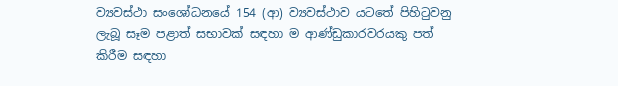ව්‍යවස්ථා සංශෝධනයේ 154 (ආ) ව්‍යවස්ථාව යටතේ පිහිටුවනු ලැබූ සෑම පළාත් සභාවක් සඳහා ම ආණ්ඩුකාරවරයකු පත් කිරීම සඳහා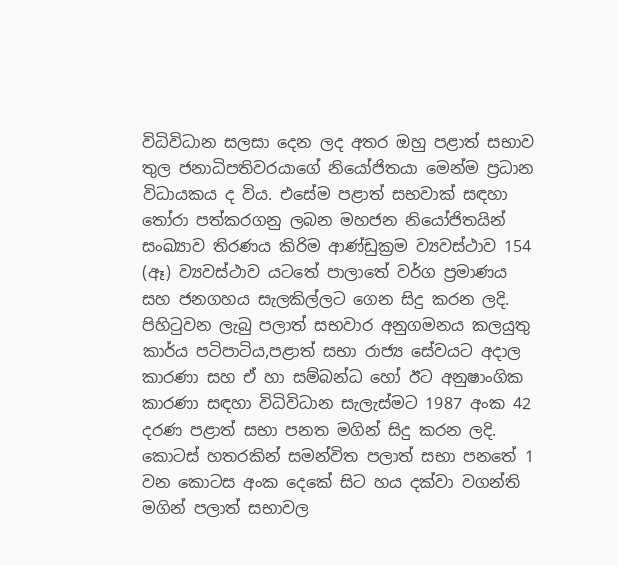විධිවිධාන සලසා දෙන ලද අතර ඔහු පළාත් සභාව තුල ජනාධිපතිවරයාගේ නියෝජිතයා මෙන්ම ප්‍රධාන විධායකය ද විය. එසේම පළාත් සභවාක් සඳහා තෝරා පත්කරගනු ලබන මහජන නියෝජිතයින් සංඛ්‍යාව තිරණය කිරිම ආණ්ඩුක්‍රම ව්‍යවස්ථාව 154 (ඈ) ව්‍යවස්ථාව යටතේ පාලාතේ වර්ග ප්‍රමාණය සහ ජනගහය සැලකිල්ලට ගෙන සිදු කරන ලදි.
පිහිටුවන ලැබු පලාත් සභවාර අනුගමනය කලයුතු කාර්ය පටිපාටිය,පළාත් සභා රාජ්‍ය සේවයට අදාල කාරණා සහ ඒ හා සම්බන්ධ හෝ ඊට අනුෂාංගික කාරණා සඳහා විධිවිධාන සැලැස්මට 1987 අංක 42 දරණ පළාත් සභා පනත මගින් සිදු කරන ලදි.
කොටස් හතරකින් සමන්විත පලාත් සභා පනතේ 1 වන කොටස අංක දෙකේ සිට හය දක්වා වගන්ති මගින් පලාත් සභාවල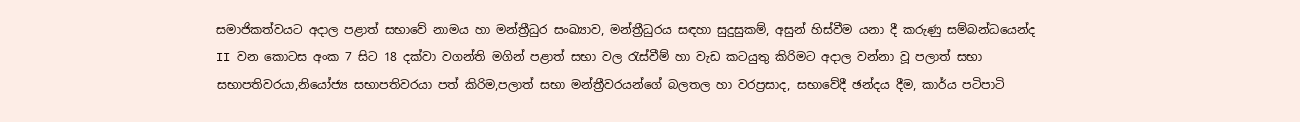සමාජිකත්වයට අදාල පළාත් සභාවේ නාමය හා මන්ත්‍රීධුර සංඛ්‍යාව, මන්ත්‍රීධුරය සඳහා සුදුසුකම්, අසුන් හිස්වීම යනා දී කරුණු සම්බන්ධයෙන්ද
II වන කොටස අංක 7 සිට 18 දක්වා වගන්ති මගින් පළාත් සභා වල රැස්වීම් හා වැඩ කටයුතු කිරිමට අදාල වන්නා වූ පලාත් සභා සභාපතිවරයා,නියෝජ්‍ය සභාපතිවරයා පත් කිරිම,පලාත් සභා මන්ත්‍රීවරයන්ගේ බලතල හා වරප්‍රසාද, සභාවේදී ඡන්දය දීම, කාර්ය පටිපාටි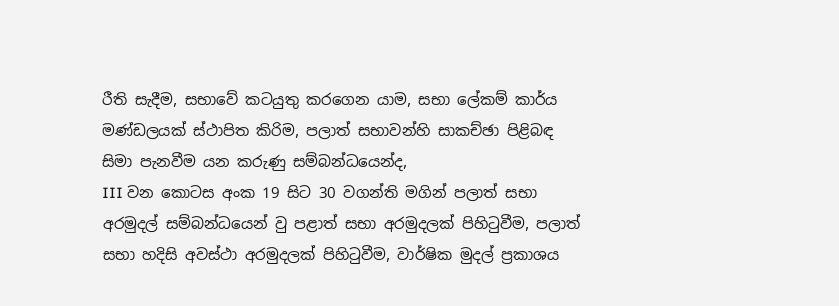රීති සැදීම, සභාවේ කටයුතු කරගෙන යාම, සභා ලේකම් කාර්ය මණ්ඩලයක් ස්ථාපිත කිරිම, පලාත් සභාවන්හි සාකච්ඡා පිළිබඳ සිමා පැනවීම යන කරුණු සම්බන්ධයෙන්ද,
III වන කොටස අංක 19 සිට 30 වගන්ති මගින් පලාත් සභා අරමුදල් සම්බන්ධයෙන් වු පළාත් සභා අරමුදලක් පිහිටුවීම, පලාත් සභා හදිසි අවස්ථා අරමුදලක් පිහිටුවීම, වාර්ෂික මුදල් ප්‍රකාශය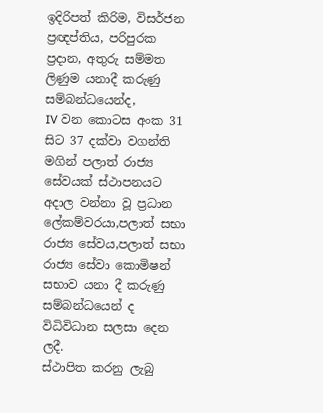ඉදිරිපත් කිරිම, විසර්ජන ප්‍රඥප්තිය, පරිපුරක ප්‍රදාන, අතුරු සම්මත ලිණුම යනාදී කරුණු සම්බන්ධයෙන්ද,
IV වන කොටස අංක 31 සිට 37 දක්වා වගන්ති මගින් පලාත් රාජ්‍ය සේවයක් ස්ථාපනයට අදාල වන්නා වූ ප්‍රධාන ලේකම්වරයා,පලාත් සභා රාජ්‍ය සේවය,පලාත් සභා රාජ්‍ය සේවා කොමිෂන් සභාව යනා දී කරුණු සම්බන්ධයෙන් ද විධිවිධාන සලසා දෙන ලදී.
ස්ථාපිත කරනු ලැබු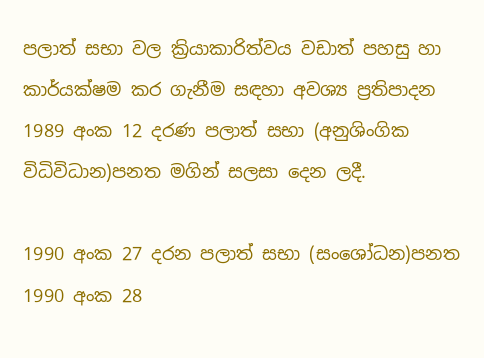පලාත් සභා වල ක්‍රියාකාරිත්වය වඩාත් පහසු හා කාර්යක්ෂම කර ගැනීම සඳහා අවශ්‍ය ප්‍රතිපාදන 1989 අංක 12 දරණ පලාත් සභා (අනුශිංගික විධිවිධාන)පනත මගින් සලසා දෙන ලදී.

1990 අංක 27 දරන පලාත් සභා (සංශෝධන)පනත
1990 අංක 28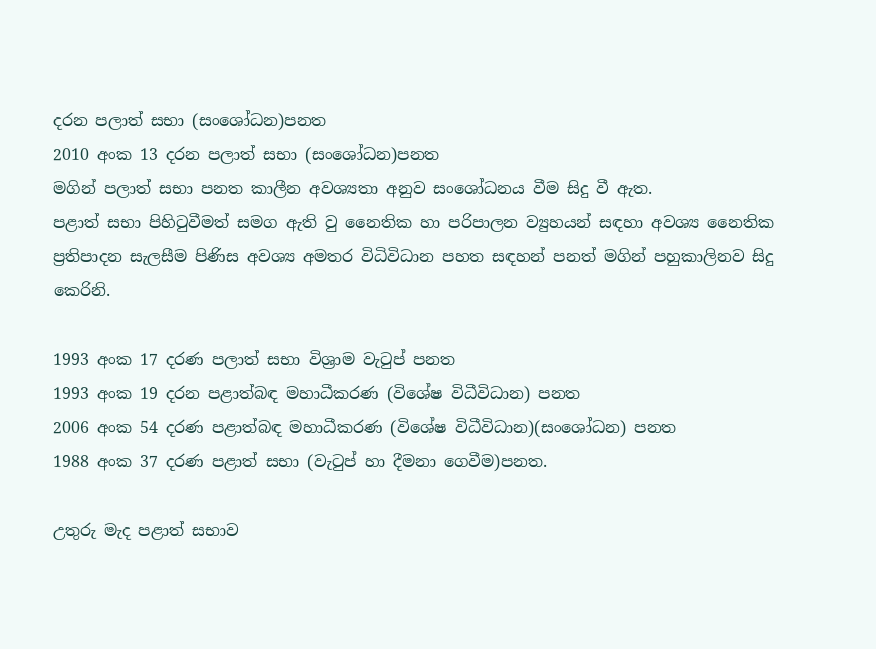දරන පලාත් සභා (සංශෝධන)පනත
2010 අංක 13 දරන පලාත් සභා (සංශෝධන)පනත
මගින් පලාත් සභා පනත කාලීන අවශ්‍යතා අනුව සංශෝධනය වීම සිදු වී ඇත.
පළාත් සභා පිහිටුවීමත් සමග ඇති වු නෛතික හා පරිපාලන ව්‍යුහයන් සඳහා අවශ්‍ය නෛතික ප්‍රතිපාදන සැලසීම පිණිස අවශ්‍ය අමතර විධිවිධාන පහත සඳහන් පනත් මගින් පහුකාලිනව සිදු කෙරිනි.

1993 අංක 17 දරණ පලාත් සභා විශ්‍රාම වැටුප් පනත
1993 අංක 19 දරන පළාත්බඳ මහාධීකරණ (විශේෂ විධීවිධාන) පනත
2006 අංක 54 දරණ පළාත්බඳ මහාධීකරණ (විශේෂ විධීවිධාන)(සංශෝධන) පනත
1988 අංක 37 දරණ පළාත් සභා (වැටුප් හා දීමනා ගෙවීම)පනත.

උතුරු මැද පළාත් සභාව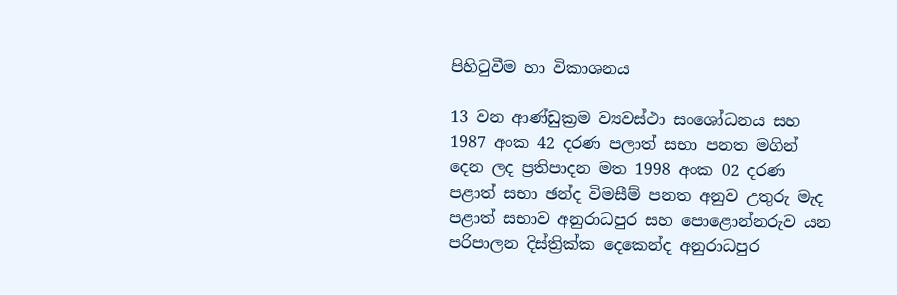පිහිටුවීම හා විකාශනය

13 වන ආණ්ඩුක්‍රම ව්‍යවස්ථා සංශෝධනය සහ 1987 අංක 42 දරණ පලාත් සභා පනත මගින් දෙන ලද ප්‍රතිපාදන මත 1998 අංක 02 දරණ පළාත් සභා ඡන්ද විමසීම් පනත අනුව උතුරු මැද පළාත් සභාව අනුරාධපුර සහ පොළොන්නරුව යන පරිපාලන දිස්ත්‍රික්ක දෙකෙන්ද අනුරාධපුර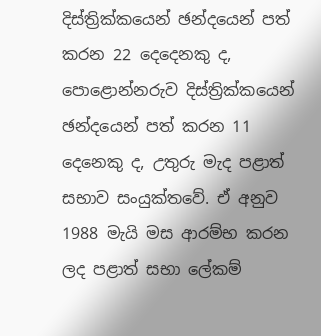දිස්ත්‍රික්කයෙන් ඡන්දයෙන් පත් කරන 22 දෙදෙනකු ද, පොළොන්නරුව දිස්ත්‍රික්කයෙන් ඡන්දයෙන් පත් කරන 11 දෙනෙකු ද, උතුරු මැද පළාත් සභාව සංයුක්තවේ. ඒ අනුව 1988 මැයි මස ආරම්භ කරන ලද පළාත් සභා ලේකම්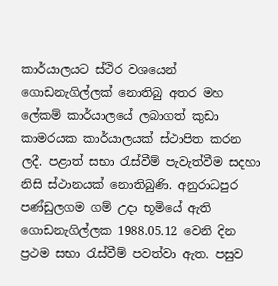කාර්යාලයට ස්ථිර වශයෙන් ගොඩනැගිල්ලක් නොතිබු අතර මහ ලේකම් කාර්යාලයේ ලබාගත් කුඩා කාමරයක කාර්යාලයක් ස්ථාපිත කරන ලදී. පළාත් සභා රැස්වීම් පැවැත්වීම සදහා නිසි ස්ථානයක් නොතිබුණි. අනුරාධපුර පණ්ඩුලගම ගම් උදා භූමියේ ඇති ගොඩනැගිල්ලක 1988.05.12 වෙනි දින ප්‍රථම සභා රැස්වීම් පවත්වා ඇත. පසුව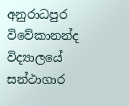අනුරාධපුර විවේකානන්ද විද්‍යාලයේ සන්ථාගාර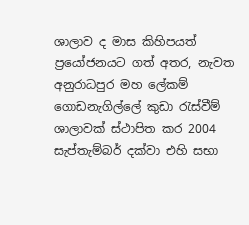ශාලාව ද මාස කිහිපයත් ප්‍රයෝජනයට ගත් අතර, නැවත අනුරාධපුර මහ ලේකම් ගොඩනැගිල්ලේ කුඩා රැස්වීම් ශාලාවක් ස්ථාපිත කර 2004 සැප්තැම්බර් දක්වා එහි සභා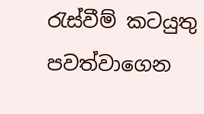රැස්වීම් කටයුතු පවත්වාගෙන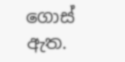ගොස් ඇත.